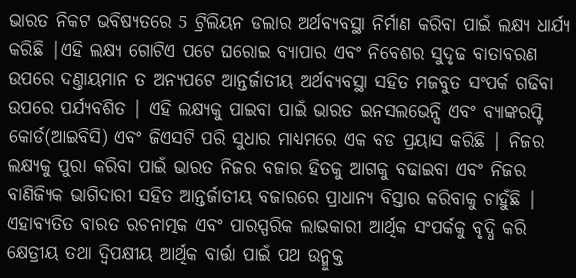ଭାରତ ନିକଟ ଭବିଷ୍ୟତରେ 5 ଟ୍ରିଲିୟନ ଡଲାର ଅର୍ଥବ୍ୟବସ୍ଥା ନିର୍ମାଣ କରିବା ପାଇଁ ଲକ୍ଷ୍ୟ ଧାର୍ଯ୍ୟ କରିଛି |ଏହି ଲକ୍ଷ୍ୟ ଗୋଟିଏ ପଟେ ଘରୋଇ ବ୍ୟାପାର ଏବଂ ନିବେଶର ସୁଦୃଢ ବାତାବରଣ ଉପରେ ଦଣ୍ତାୟମାନ ତ ଅନ୍ୟପଟେ ଆନ୍ତର୍ଜାତୀୟ ଅର୍ଥବ୍ୟବସ୍ଥା ସହିତ ମଜବୁତ ସଂପର୍କ ଗଢିବା ଉପରେ ପର୍ଯ୍ୟବଶିତ | ଏହି ଲକ୍ଷ୍ୟକୁ ପାଇବା ପାଇଁ ଭାରତ ଇନସଲଭେନ୍ସି ଏବଂ ବ୍ୟାଙ୍କରପ୍ଟି କୋର୍ଡ(ଆଇବିସି) ଏବଂ ଜିଏସଟି ପରି ସୁଧାର ମାଧ୍ୟମରେ ଏକ ବଡ ପ୍ରୟାସ କରିଛି | ନିଜର ଲକ୍ଷ୍ୟକୁ ପୁରା କରିବା ପାଇଁ ଭାରତ ନିଜର ବଜାର ହିତକୁ ଆଗକୁ ବଢାଇବା ଏବଂ ନିଜର ବାଣିଜ୍ୟିକ ଭାଗିଦାରୀ ସହିତ ଆନ୍ତର୍ଜାତୀୟ ବଜାରରେ ପ୍ରାଧାନ୍ୟ ବିସ୍ତାର କରିବାକୁ ଚାହୁଁଛି | ଏହାବ୍ୟତିତ ବାରତ ରଚନାତ୍ମକ ଏବଂ ପାରସ୍ପରିକ ଲାଭକାରୀ ଆର୍ଥିକ ସଂପର୍କକୁ ବୃଦ୍ଧି କରି କ୍ଷେତ୍ରୀୟ ତଥା ଦ୍ଵିପକ୍ଷୀୟ ଆର୍ଥିକ ବାର୍ତ୍ତା ପାଇଁ ପଥ ଉନ୍ମୁକ୍ତ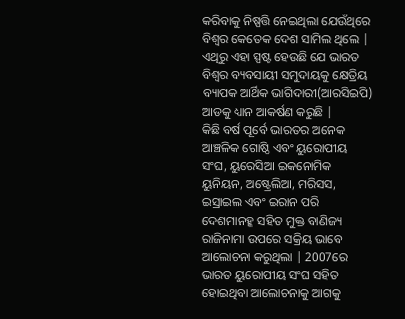କରିବାକୁ ନିଷ୍ପତ୍ତି ନେଇଥିଲା ଯେଉଁଥିରେ ବିଶ୍ଵର କେତେକ ଦେଶ ସାମିଲ ଥିଲେ | ଏଥିରୁ ଏହା ସ୍ପଷ୍ଟ ହେଉଛି ଯେ ଭାରତ ବିଶ୍ଵର ବ୍ୟବସାୟୀ ସମୁଦାୟକୁ କ୍ଷେତ୍ରିୟ ବ୍ୟାପକ ଆର୍ଥିକ ଭାଗିଦାରୀ(ଆରସିଇପି) ଆଡକୁ ଧ୍ୟାନ ଆକର୍ଷଣ କରୁଛି |
କିଛି ବର୍ଷ ପୂର୍ବେ ଭାରତର ଅନେକ ଆଞ୍ଚଳିକ ଗୋଷ୍ଠି ଏବଂ ୟୁରୋପୀୟ ସଂଘ, ୟୁରେସିଆ ଇକନୋମିକ ୟୁନିୟନ, ଅଷ୍ଟ୍ରେଲିଆ, ମରିସସ, ଇସ୍ରାଇଲ ଏବଂ ଇରାନ ପରି ଦେଶମାନହ୍କ ସହିତ ମୁକ୍ତ ବାଣିଜ୍ୟ ରାଜିନାମା ଉପରେ ସକ୍ରିୟ ଭାବେ ଆଲୋଚନା କରୁଥିଲା | 2007ରେ ଭାରତ ୟୁରୋପୀୟ ସଂଘ ସହିତ ହୋଇଥିବା ଆଲୋଚନାକୁ ଆଗକୁ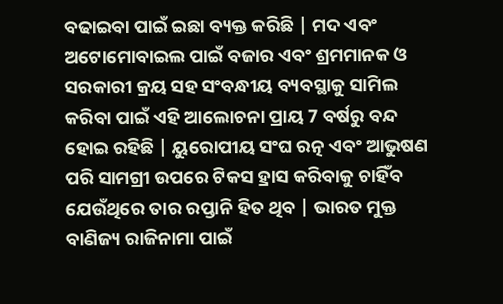ବଢାଇବା ପାଇଁ ଇଛା ବ୍ୟକ୍ତ କରିଛି | ମଦ ଏବଂ ଅଟୋମୋବାଇଲ ପାଇଁ ବଜାର ଏବଂ ଶ୍ରମମାନକ ଓ ସରକାରୀ କ୍ରୟ ସହ ସଂବନ୍ଧୀୟ ବ୍ୟବସ୍ଥାକୁ ସାମିଲ କରିବା ପାଇଁ ଏହି ଆଲୋଚନା ପ୍ରାୟ 7 ବର୍ଷରୁ ବନ୍ଦ ହୋଇ ରହିଛି | ୟୁରୋପୀୟ ସଂଘ ରତ୍ନ ଏବଂ ଆଭୁଷଣ ପରି ସାମଗ୍ରୀ ଉପରେ ଟିକସ ହ୍ରାସ କରିବାକୁ ଚାହିଁବ ଯେଉଁଥିରେ ତାର ରପ୍ତାନି ହିତ ଥିବ | ଭାରତ ମୁକ୍ତ ବାଣିଜ୍ୟ ରାଜିନାମା ପାଇଁ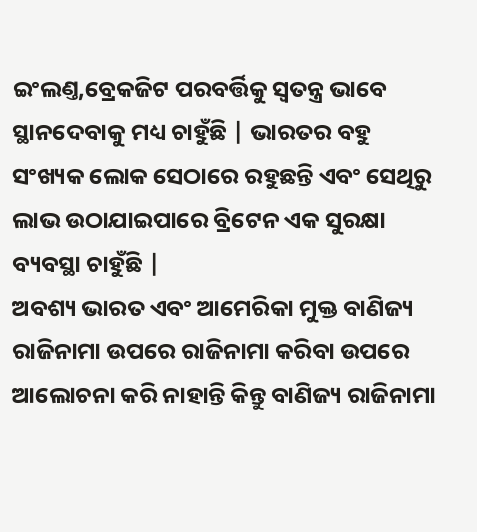ଇଂଲଣ୍ତ,ବ୍ରେକଜିଟ ପରବର୍ତ୍ତିକୁ ସ୍ଵତନ୍ତ୍ର ଭାବେ ସ୍ଥାନଦେବାକୁ ମଧ୍ୟ ଚାହୁଁଛି | ଭାରତର ବହୁ ସଂଖ୍ୟକ ଲୋକ ସେଠାରେ ରହୁଛନ୍ତି ଏବଂ ସେଥିରୁ ଲାଭ ଉଠାଯାଇପାରେ ବ୍ରିଟେନ ଏକ ସୁରକ୍ଷା ବ୍ୟବସ୍ଥା ଚାହୁଁଛି |
ଅବଶ୍ୟ ଭାରତ ଏବଂ ଆମେରିକା ମୁକ୍ତ ବାଣିଜ୍ୟ ରାଜିନାମା ଉପରେ ରାଜିନାମା କରିବା ଉପରେ ଆଲୋଚନା କରି ନାହାନ୍ତି କିନ୍ତୁ ବାଣିଜ୍ୟ ରାଜିନାମା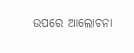ଉପରେ ଆଲୋଚନା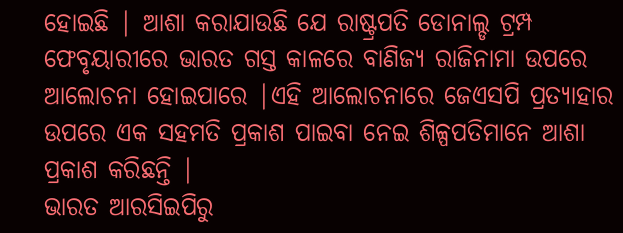ହୋଇଛି | ଆଶା କରାଯାଉଛି ଯେ ରାଷ୍ଟ୍ରପତି ଡୋନାଲ୍ଡ ଟ୍ରମ୍ପ ଫେବୃୟାରୀରେ ଭାରତ ଗସ୍ତ କାଳରେ ବାଣିଜ୍ୟ ରାଜିନାମା ଉପରେ ଆଲୋଚନା ହୋଇପାରେ |ଏହି ଆଲୋଚନାରେ ଜେଏସପି ପ୍ରତ୍ୟାହାର ଉପରେ ଏକ ସହମତି ପ୍ରକାଶ ପାଇବା ନେଇ ଶିଳ୍ପପତିମାନେ ଆଶା ପ୍ରକାଶ କରିଛନ୍ତି |
ଭାରତ ଆରସିଇପିରୁ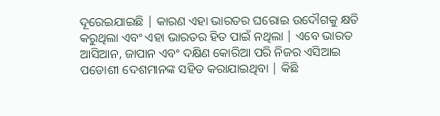ଦୂରେଇଯାଇଛି | କାରଣ ଏହା ଭାରତର ଘରୋଇ ଉଦୌଗକୁ କ୍ଷତି କରୁଥିଲା ଏବଂ ଏହା ଭାରତର ହିତ ପାଇଁ ନଥିଲା | ଏବେ ଭାରତ ଆସିଆନ, ଜାପାନ ଏବଂ ଦକ୍ଷିଣ କୋରିଆ ପରି ନିଜର ଏସିଆଇ ପଡୋଶୀ ଦେଶମାନଙ୍କ ସହିତ କରାଯାଇଥିବା | କିଛି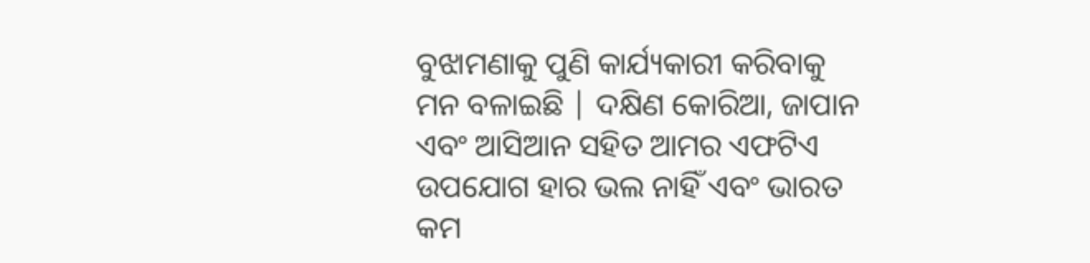ବୁଝାମଣାକୁ ପୁଣି କାର୍ଯ୍ୟକାରୀ କରିବାକୁ ମନ ବଳାଇଛି | ଦକ୍ଷିଣ କୋରିଆ, ଜାପାନ ଏବଂ ଆସିଆନ ସହିତ ଆମର ଏଫଟିଏ ଉପଯୋଗ ହାର ଭଲ ନାହିଁ ଏବଂ ଭାରତ କମ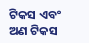ଟିକସ ଏବଂ ଅଣ ଟିକସ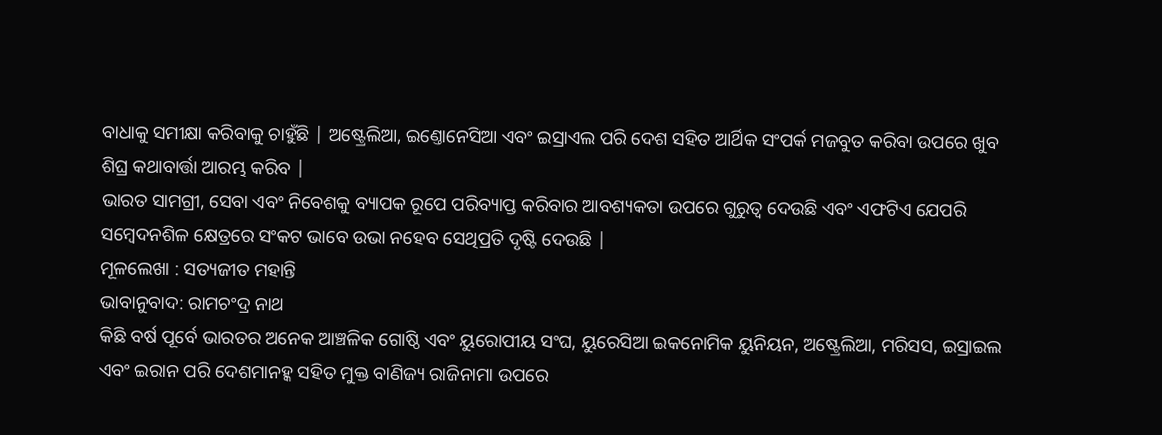ବାଧାକୁ ସମୀକ୍ଷା କରିବାକୁ ଚାହୁଁଛି | ଅଷ୍ଟ୍ରେଲିଆ, ଇଣ୍ତୋନେସିଆ ଏବଂ ଇସ୍ରାଏଲ ପରି ଦେଶ ସହିତ ଆର୍ଥିକ ସଂପର୍କ ମଜବୁତ କରିବା ଉପରେ ଖୁବ ଶିଘ୍ର କଥାବାର୍ତ୍ତା ଆରମ୍ଭ କରିବ |
ଭାରତ ସାମଗ୍ରୀ, ସେବା ଏବଂ ନିବେଶକୁ ବ୍ୟାପକ ରୂପେ ପରିବ୍ୟାପ୍ତ କରିବାର ଆବଶ୍ୟକତା ଉପରେ ଗୁରୁତ୍ଵ ଦେଉଛି ଏବଂ ଏଫଟିଏ ଯେପରି ସମ୍ଵେଦନଶିଳ କ୍ଷେତ୍ରରେ ସଂକଟ ଭାବେ ଉଭା ନହେବ ସେଥିପ୍ରତି ଦୃଷ୍ଟି ଦେଉଛି |
ମୂଳଲେଖା : ସତ୍ୟଜୀତ ମହାନ୍ତି
ଭାବାନୁବାଦ: ରାମଚଂଦ୍ର ନାଥ
କିଛି ବର୍ଷ ପୂର୍ବେ ଭାରତର ଅନେକ ଆଞ୍ଚଳିକ ଗୋଷ୍ଠି ଏବଂ ୟୁରୋପୀୟ ସଂଘ, ୟୁରେସିଆ ଇକନୋମିକ ୟୁନିୟନ, ଅଷ୍ଟ୍ରେଲିଆ, ମରିସସ, ଇସ୍ରାଇଲ ଏବଂ ଇରାନ ପରି ଦେଶମାନହ୍କ ସହିତ ମୁକ୍ତ ବାଣିଜ୍ୟ ରାଜିନାମା ଉପରେ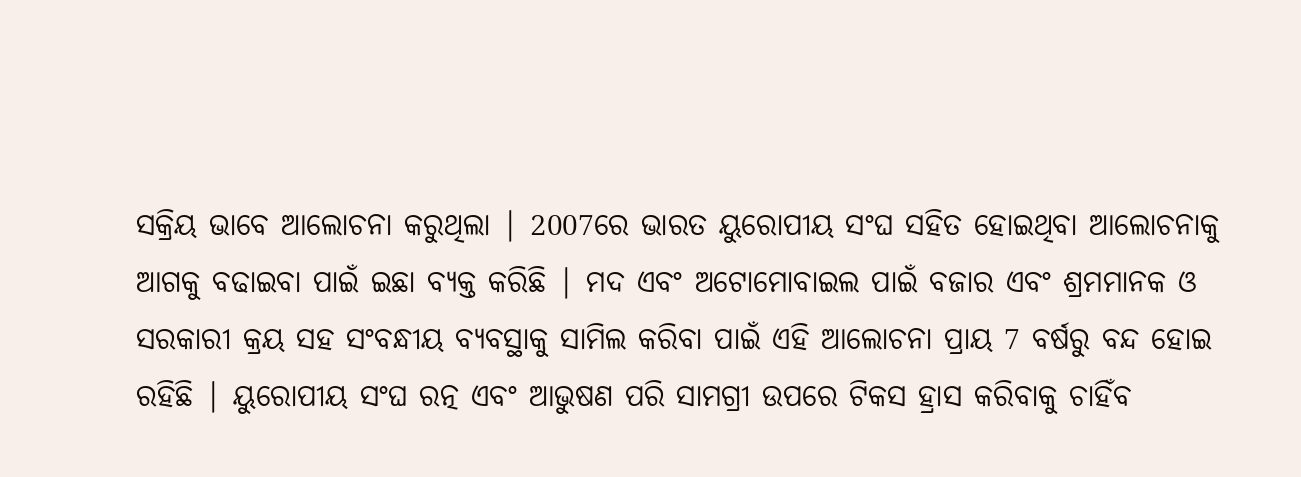ସକ୍ରିୟ ଭାବେ ଆଲୋଚନା କରୁଥିଲା | 2007ରେ ଭାରତ ୟୁରୋପୀୟ ସଂଘ ସହିତ ହୋଇଥିବା ଆଲୋଚନାକୁ ଆଗକୁ ବଢାଇବା ପାଇଁ ଇଛା ବ୍ୟକ୍ତ କରିଛି | ମଦ ଏବଂ ଅଟୋମୋବାଇଲ ପାଇଁ ବଜାର ଏବଂ ଶ୍ରମମାନକ ଓ ସରକାରୀ କ୍ରୟ ସହ ସଂବନ୍ଧୀୟ ବ୍ୟବସ୍ଥାକୁ ସାମିଲ କରିବା ପାଇଁ ଏହି ଆଲୋଚନା ପ୍ରାୟ 7 ବର୍ଷରୁ ବନ୍ଦ ହୋଇ ରହିଛି | ୟୁରୋପୀୟ ସଂଘ ରତ୍ନ ଏବଂ ଆଭୁଷଣ ପରି ସାମଗ୍ରୀ ଉପରେ ଟିକସ ହ୍ରାସ କରିବାକୁ ଚାହିଁବ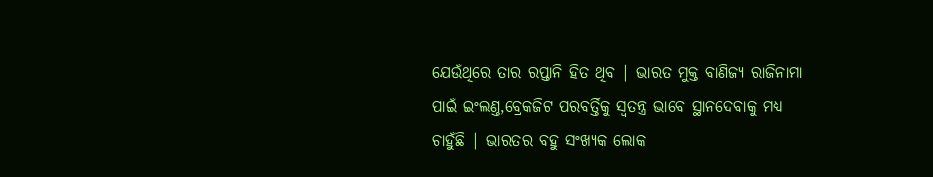ଯେଉଁଥିରେ ତାର ରପ୍ତାନି ହିତ ଥିବ | ଭାରତ ମୁକ୍ତ ବାଣିଜ୍ୟ ରାଜିନାମା ପାଇଁ ଇଂଲଣ୍ତ,ବ୍ରେକଜିଟ ପରବର୍ତ୍ତିକୁ ସ୍ଵତନ୍ତ୍ର ଭାବେ ସ୍ଥାନଦେବାକୁ ମଧ୍ୟ ଚାହୁଁଛି | ଭାରତର ବହୁ ସଂଖ୍ୟକ ଲୋକ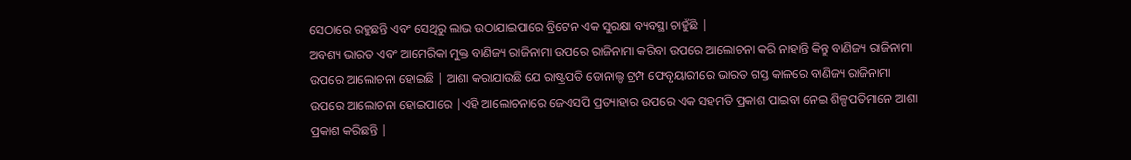ସେଠାରେ ରହୁଛନ୍ତି ଏବଂ ସେଥିରୁ ଲାଭ ଉଠାଯାଇପାରେ ବ୍ରିଟେନ ଏକ ସୁରକ୍ଷା ବ୍ୟବସ୍ଥା ଚାହୁଁଛି |
ଅବଶ୍ୟ ଭାରତ ଏବଂ ଆମେରିକା ମୁକ୍ତ ବାଣିଜ୍ୟ ରାଜିନାମା ଉପରେ ରାଜିନାମା କରିବା ଉପରେ ଆଲୋଚନା କରି ନାହାନ୍ତି କିନ୍ତୁ ବାଣିଜ୍ୟ ରାଜିନାମା ଉପରେ ଆଲୋଚନା ହୋଇଛି | ଆଶା କରାଯାଉଛି ଯେ ରାଷ୍ଟ୍ରପତି ଡୋନାଲ୍ଡ ଟ୍ରମ୍ପ ଫେବୃୟାରୀରେ ଭାରତ ଗସ୍ତ କାଳରେ ବାଣିଜ୍ୟ ରାଜିନାମା ଉପରେ ଆଲୋଚନା ହୋଇପାରେ |ଏହି ଆଲୋଚନାରେ ଜେଏସପି ପ୍ରତ୍ୟାହାର ଉପରେ ଏକ ସହମତି ପ୍ରକାଶ ପାଇବା ନେଇ ଶିଳ୍ପପତିମାନେ ଆଶା ପ୍ରକାଶ କରିଛନ୍ତି |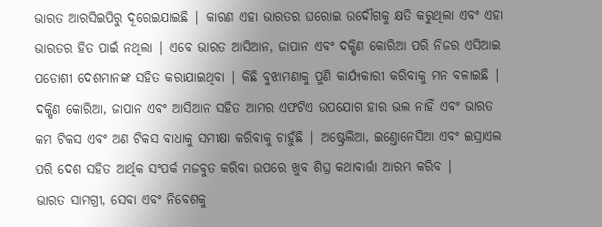ଭାରତ ଆରସିଇପିରୁ ଦୂରେଇଯାଇଛି | କାରଣ ଏହା ଭାରତର ଘରୋଇ ଉଦୌଗକୁ କ୍ଷତି କରୁଥିଲା ଏବଂ ଏହା ଭାରତର ହିତ ପାଇଁ ନଥିଲା | ଏବେ ଭାରତ ଆସିଆନ, ଜାପାନ ଏବଂ ଦକ୍ଷିଣ କୋରିଆ ପରି ନିଜର ଏସିଆଇ ପଡୋଶୀ ଦେଶମାନଙ୍କ ସହିତ କରାଯାଇଥିବା | କିଛି ବୁଝାମଣାକୁ ପୁଣି କାର୍ଯ୍ୟକାରୀ କରିବାକୁ ମନ ବଳାଇଛି | ଦକ୍ଷିଣ କୋରିଆ, ଜାପାନ ଏବଂ ଆସିଆନ ସହିତ ଆମର ଏଫଟିଏ ଉପଯୋଗ ହାର ଭଲ ନାହିଁ ଏବଂ ଭାରତ କମ ଟିକସ ଏବଂ ଅଣ ଟିକସ ବାଧାକୁ ସମୀକ୍ଷା କରିବାକୁ ଚାହୁଁଛି | ଅଷ୍ଟ୍ରେଲିଆ, ଇଣ୍ତୋନେସିଆ ଏବଂ ଇସ୍ରାଏଲ ପରି ଦେଶ ସହିତ ଆର୍ଥିକ ସଂପର୍କ ମଜବୁତ କରିବା ଉପରେ ଖୁବ ଶିଘ୍ର କଥାବାର୍ତ୍ତା ଆରମ୍ଭ କରିବ |
ଭାରତ ସାମଗ୍ରୀ, ସେବା ଏବଂ ନିବେଶକୁ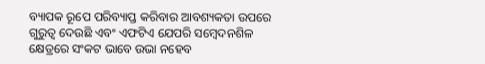ବ୍ୟାପକ ରୂପେ ପରିବ୍ୟାପ୍ତ କରିବାର ଆବଶ୍ୟକତା ଉପରେ ଗୁରୁତ୍ଵ ଦେଉଛି ଏବଂ ଏଫଟିଏ ଯେପରି ସମ୍ଵେଦନଶିଳ କ୍ଷେତ୍ରରେ ସଂକଟ ଭାବେ ଉଭା ନହେବ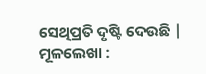ସେଥିପ୍ରତି ଦୃଷ୍ଟି ଦେଉଛି |
ମୂଳଲେଖା :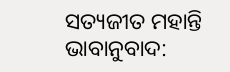ସତ୍ୟଜୀତ ମହାନ୍ତି
ଭାବାନୁବାଦ: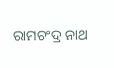ରାମଚଂଦ୍ର ନାଥ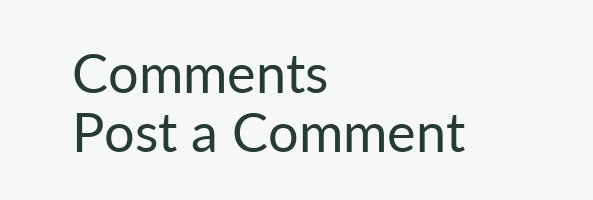Comments
Post a Comment